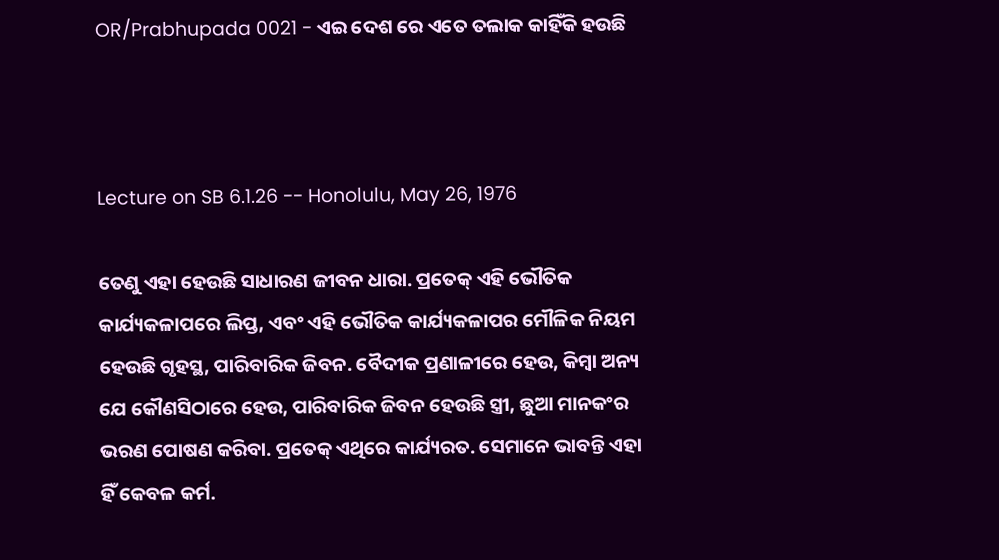OR/Prabhupada 0021 - ଏଇ ଦେଶ ରେ ଏତେ ତଲାକ କାହିଁକି ହଉଛି



Lecture on SB 6.1.26 -- Honolulu, May 26, 1976

ତେଣୁ ଏହା ହେଉଛି ସାଧାରଣ ଜୀବନ ଧାରା. ପ୍ରତେକ୍ ଏହି ଭୌତିକ କାର୍ଯ୍ୟକଳାପରେ ଲିପ୍ତ, ଏବଂ ଏହି ଭୌତିକ କାର୍ଯ୍ୟକଳାପର ମୌଳିକ ନିୟମ ହେଉଛି ଗୃହସ୍ଥ, ପାରିବାରିକ ଜିବନ. ବୈଦୀକ ପ୍ରଣାଳୀରେ ହେଉ, କିମ୍ବା ଅନ୍ୟ ଯେ କୌଣସିଠାରେ ହେଉ, ପାରିବାରିକ ଜିବନ ହେଉଛି ସ୍ତ୍ରୀ, ଛୁଆ ମାନକଂର ଭରଣ ପୋଷଣ କରିବା. ପ୍ରତେକ୍ ଏଥିରେ କାର୍ଯ୍ୟରତ. ସେମାନେ ଭାବନ୍ତି ଏହା ହିଁ କେବଳ କର୍ମ.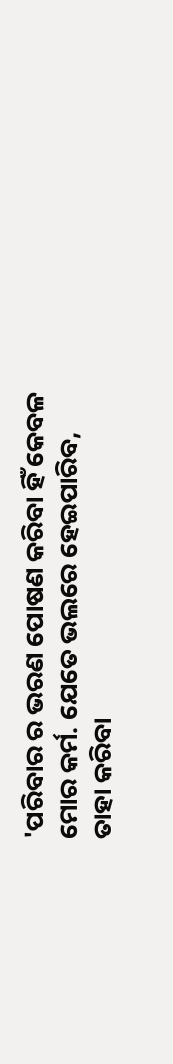'ପରିବାର ର ଭରଣ ପୋଷଣ କରିବା ହିଁ କେବଳ ମୋର କର୍ମ. ଯେତେ ଭଲରେ ହେଇପାରିବ, ତାହା କରିବା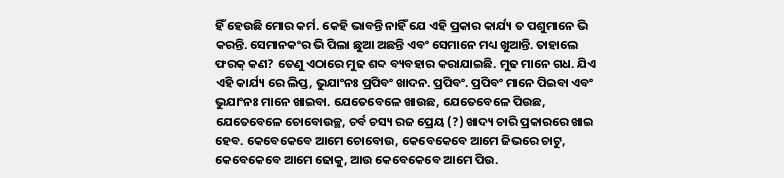ହିଁ ହେଉଛି ମୋର କର୍ମ. କେହି ଭାବନ୍ତି ନାହିଁ ଯେ ଏହି ପ୍ରକାର କାର୍ଯ୍ୟ ତ ପଶୁମାନେ ଭି କରନ୍ତି. ସେମାନକଂର ଭି ପିଲା ଛୁଆ ଅଛନ୍ତି ଏବଂ ସେମାନେ ମଧ୍ୟ ଖୁଆନ୍ତି. ତାହାଲେ ଫରକ୍ କଣ? ତେଣୁ ଏଠାରେ ମୁଢ ଶବ୍ଦ ବ୍ୟବହାର କରାଯାଇଛି. ମୁଢ ମାନେ ଗଧ. ଯିଏ ଏହି କାର୍ଯ୍ୟ ରେ ଲିପ୍ତ, ଭୁଯାଂନଃ ପ୍ରପିବଂ ଖାଦନ. ପ୍ରପିବଂ. ପ୍ରପିବଂ ମାନେ ପିଇବା ଏବଂ ଭୁଯାଂନଃ ମାନେ ଖାଇବା. ଯେତେବେଳେ ଖାଉଛ, ଯେତେବେଳେ ପିଉଛ, ଯେତେବେଳେ ଚୋବୋଉଚ୍ଛ, ଚର୍ବ ଚସ୍ୟ ରଜ ପ୍ରେୟ (?) ଖାଦ୍ୟ ଚାରି ପ୍ରକାରରେ ଖାଇ ହେବ. କେବେକେବେ ଆମେ ଚୋବୋଉ, କେବେକେବେ ଆମେ ଜିଭରେ ଚାଟୁ, କେବେକେବେ ଆମେ ଢୋକୁ, ଆଉ କେବେକେବେ ଆମେ ପିଉ.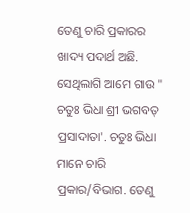ତେଣୁ ଚାରି ପ୍ରକାରର ଖାଦ୍ୟ ପଦାର୍ଥ ଅଛି. ସେଥିଲାଗି ଆମେ ଗାଉ " ଚତୁଃ ଭିଧା ଶ୍ରୀ ଭଗବତ୍ ପ୍ରସାଦାତା'. ଚତୁଃ ଭିଧା ମାନେ ଚାରି ପ୍ରକାର/ବିଭାଗ. ତେଣୁ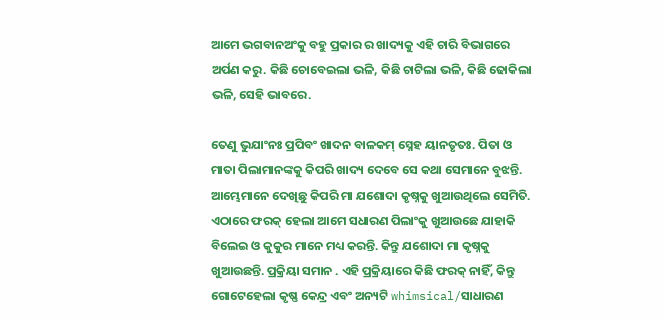ଆମେ ଭଗବାନଅଂକୁ ବହୁ ପ୍ରକାର ର ଖାଦ୍ୟକୁ ଏହି ଚାରି ବିଭାଗରେ ଅର୍ପଣ କରୁ. କିଛି ଚୋବେଇଲା ଭଳି, କିଛି ଚାଟିଲା ଭଳି, କିଛି ଢୋକିଲା ଭଳି, ସେହି ଭାବରେ.

ତେଣୁ ଭୁଯାଂନଃ ପ୍ରପିବଂ ଖାଦନ ବାଳକମ୍ ସ୍ନେହ ୟାନତୃତଃ. ପିତା ଓ ମାତା ପିଲାମାନଙ୍କକୁ କିପରି ଖାଦ୍ୟ ଦେବେ ସେ କଥା ସେମାନେ ବୁଝନ୍ତି. ଆମ୍ଭେମାନେ ଦେଖିଛୁ କିପରି ମା ଯଶୋଦା କୃଷ୍ନକୁ ଖୁଆଉଥିଲେ ସେମିତି. ଏଠାରେ ଫରକ୍ ହେଲା ଆମେ ସଧାରଣ ପିଲାଂକୁ ଖୁଆଉଛେ ଯାହାକି ବିଲେଇ ଓ କୁକୁର ମାନେ ମଧ୍ୟ କରନ୍ତି. କିନ୍ତୁ ଯଶୋଦା ମା କୃଷ୍ନକୁ ଖୁଆଉଛନ୍ତି. ପ୍ରକ୍ରିୟା ସମାନ . ଏହି ପ୍ରକ୍ରିୟାରେ କିଛି ଫରକ୍ ନାହିଁ, କିନ୍ତୁ ଗୋଟେହେଲା କୃଷ୍ଣ କେନ୍ଦ୍ର ଏବଂ ଅନ୍ୟଟି whimsical/ସାଧାରଣ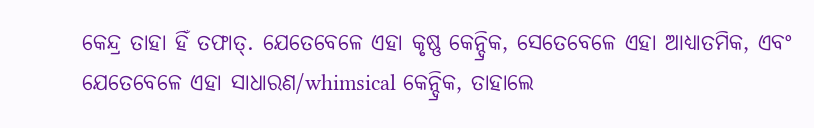କେନ୍ଦ୍ର ତାହା ହିଁ ତଫାତ୍. ଯେତେବେଳେ ଏହା କୃଷ୍ଣ କେନ୍ଦ୍ରିକ, ସେତେବେଳେ ଏହା ଆଧ୍ୟାତମିକ, ଏବଂ ଯେତେବେଳେ ଏହା ସାଧାରଣ/whimsical କେନ୍ଦ୍ରିକ, ତାହାଲେ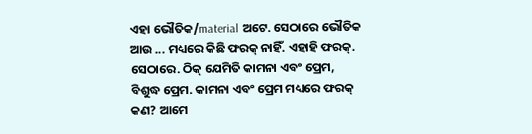ଏହା ଭୌତିକ/material ଅଟେ. ସେଠାରେ ଭୌତିକ ଆଉ ... ମଧ୍ୟରେ କିଛି ଫରକ୍ ନାହିଁ. ଏହାହି ଫରକ୍. ସେଠାରେ. ଠିକ୍ ଯେମିତି କାମନା ଏବଂ ପ୍ରେମ, ବିଶୁଦ୍ଧ ପ୍ରେମ. କାମନା ଏବଂ ପ୍ରେମ ମଧ୍ୟରେ ଫରକ୍ କଣ? ଆମେ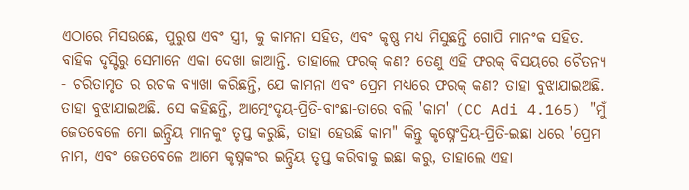ଏଠାରେ ମିସଉଛେ, ପୁରୁଷ ଏବଂ ସ୍ତ୍ରୀ, କୁ କାମନା ସହିତ, ଏବଂ କୃଷ୍ଣ ମଧ୍ୟ ମିସୁଛନ୍ତି ଗୋପି ମାନଂକ ସହିତ. ବାହିକ ଦୃସ୍ଟିରୁ ସେମାନେ ଏକା ଦେଖା ଜାଆନ୍ତି. ତାହାଲେ ଫରକ୍ କଣ? ତେଣୁ ଏହି ଫରକ୍ ବିସୟରେ ଚୈତନ୍ୟ - ଚରିତାମୃତ ର ରଚକ ବ୍ୟାଖା କରିଛନ୍ତି, ଯେ କାମନା ଏବଂ ପ୍ରେମ ମଧ୍ୟରେ ଫରକ୍ କଣ? ତାହା ବୁଝାଯାଇଅଛି. ତାହା ବୁଝାଯାଇଅଛି. ସେ କହିଛନ୍ତି, ଆତ୍ମେଂଦୃୟ-ପ୍ରିତି-ବାଂଛା-ତାରେ ବଲି 'କାମ' (CC Adi 4.165) "ମୁଁ ଜେତବେଳେ ମୋ ଇନ୍ଦ୍ରିୟ ମାନକୁଂ ତୃପ୍ତ କରୁଛି, ତାହା ହେଉଛି କାମ" କିନ୍ତୁ କୃଷ୍ନେଂଦ୍ରିୟ-ପ୍ରିତି-ଇଛା ଧରେ 'ପ୍ରେମ ନାମ, ଏବଂ ଜେତବେଳେ ଆମେ କୃଷ୍ନକଂର ଇନ୍ଦ୍ରିୟ ତୃପ୍ତ କରିବାକୁ ଇଛା କରୁ, ତାହାଲେ ଏହା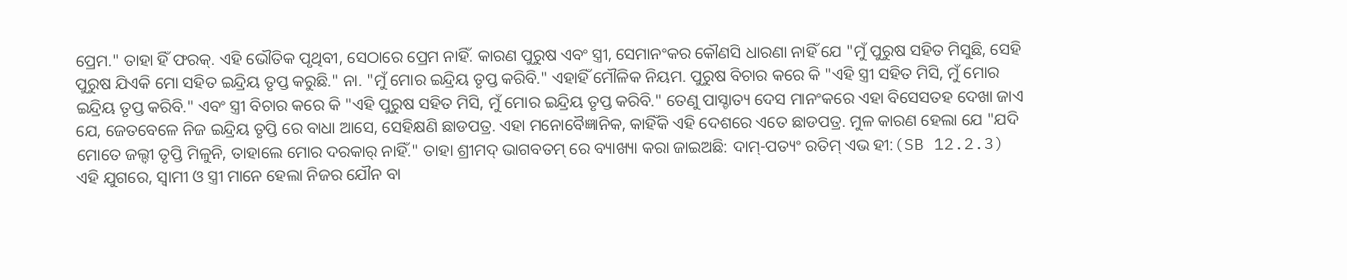ପ୍ରେମ." ତାହା ହିଁ ଫରକ୍. ଏହି ଭୌତିକ ପୃଥିବୀ, ସେଠାରେ ପ୍ରେମ ନାହିଁ. କାରଣ ପୁରୁଷ ଏବଂ ସ୍ତ୍ରୀ, ସେମାନଂକର କୌଣସି ଧାରଣା ନାହିଁ ଯେ "ମୁଁ ପୁରୁଷ ସହିତ ମିସୁଛି, ସେହି ପୁରୁଷ ଯିଏକି ମୋ ସହିତ ଇନ୍ଦ୍ରିୟ ତୃପ୍ତ କରୁଛି." ନା. "ମୁଁ ମୋର ଇନ୍ଦ୍ରିୟ ତୃପ୍ତ କରିବି." ଏହାହିଁ ମୌଳିକ ନିୟମ. ପୁରୁଷ ବିଚାର କରେ କି "ଏହି ସ୍ତ୍ରୀ ସହିତ ମିସି, ମୁଁ ମୋର ଇନ୍ଦ୍ରିୟ ତୃପ୍ତ କରିବି." ଏବଂ ସ୍ତ୍ରୀ ବିଚାର କରେ କି "ଏହି ପୁରୁଷ ସହିତ ମିସି, ମୁଁ ମୋର ଇନ୍ଦ୍ରିୟ ତୃପ୍ତ କରିବି." ତେଣୁ ପାସ୍ଚାତ୍ୟ ଦେସ ମାନଂକରେ ଏହା ବିସେସତହ ଦେଖା ଜାଏ ଯେ, ଜେତବେଳେ ନିଜ ଇନ୍ଦ୍ରିୟ ତୃପ୍ତି ରେ ବାଧା ଆସେ, ସେହିକ୍ଷଣି ଛାଡପତ୍ର. ଏହା ମନୋବୈଜ୍ଞାନିକ, କାହିଁକି ଏହି ଦେଶରେ ଏତେ ଛାଡପତ୍ର. ମୁଳ କାରଣ ହେଲା ଯେ "ଯଦି ମୋତେ ଜଲ୍ଦୀ ତୃପ୍ତି ମିଳୁନି, ତାହାଲେ ମୋର ଦରକାର୍ ନାହିଁ." ତାହା ଶ୍ରୀମଦ୍ ଭାଗବତମ୍ ରେ ବ୍ୟାଖ୍ୟା କରା ଜାଇଅଛି: ଦାମ୍-ପତ୍ୟଂ ରତିମ୍ ଏଭ ହୀ:(SB 12.2.3) ଏହି ଯୁଗରେ, ସ୍ବାମୀ ଓ ସ୍ତ୍ରୀ ମାନେ ହେଲା ନିଜର ଯୌନ ବା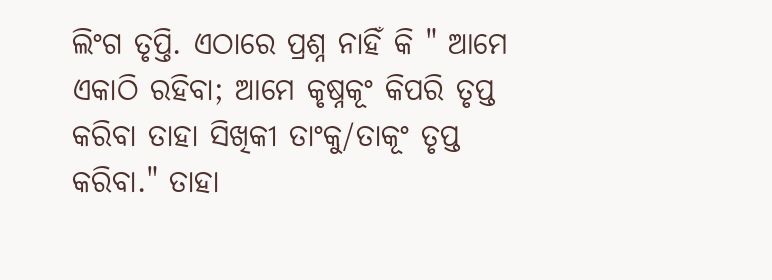ଲିଂଗ ତୃପ୍ତି. ଏଠାରେ ପ୍ରଶ୍ନ ନାହିଁ କି " ଆମେ ଏକାଠି ରହିବା; ଆମେ କୃଷ୍ନକୂଂ କିପରି ତୃପ୍ତ କରିବା ତାହା ସିଖିକୀ ତାଂକୁ/ତାକୂଂ ତୃପ୍ତ କରିବା." ତାହା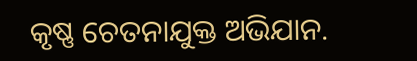କୃଷ୍ଣ ଚେତନାଯୁକ୍ତ ଅଭିଯାନ.